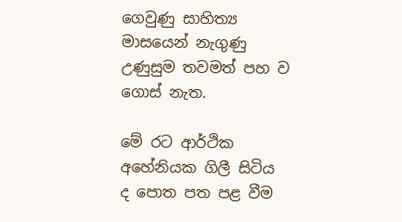ගෙවුණු සාහිත්‍ය මාසයෙන් නැගුණු උණුසුම තවමත් පහ ව ගොස් නැත.

මේ රට ආර්ථික අහේනියක ගිලී සිටිය ද පොත පත පළ වීම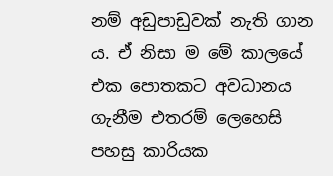නම් අඩුපාඩුවක් නැති ගාන ය. ඒ නිසා ම මේ කාලයේ එක පොතකට අවධානය ගැනීම එතරම් ලෙහෙසි පහසු කාරියක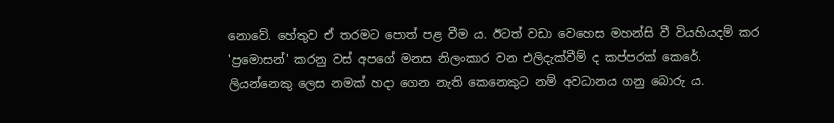නොවේ. හේතුව ඒ තරමට පොත් පළ වීම ය. ඊටත් වඩා වෙහෙස මහන්සි වී වියහියදම් කර 'ප්‍රමොසන්' කරනු වස් අපගේ මනස නිලංකාර වන එලිදැක්වීම් ද කප්පරක් කෙරේ. ලියන්නෙකු ලෙස නමක් හදා ගෙන නැති කෙනෙකුට නම් අවධානය ගනු බොරු ය.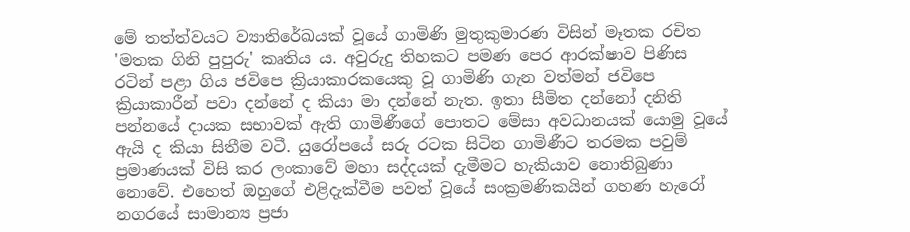මේ තත්ත්වයට ව්‍යාතිරේඛයක් වූයේ ගාමිණි මුතුකුමාරණ විසින් මෑතක රචිත 'මතක ගිනි පුපුරු' කෘතිය ය. අවුරුදු තිහකට පමණ පෙර ආරක්ෂාව පිණිස රටින් පළා ගිය ජවිපෙ ක්‍රියාකාරකයෙකු වූ ගාමිණි ගැන වත්මන් ජවිපෙ ක්‍රියාකාරීන් පවා දන්නේ ද කියා මා දන්නේ නැත. ඉතා සීමිත දන්නෝ දනිති පන්නයේ දායක සභාවක් ඇති ගාමිණීගේ පොතට මේසා අවධානයක් යොමු වූයේ ඇයි ද කියා සිතීම වටී. යුරෝපයේ සරු රටක සිටින ගාමිණීට තරමක පවුම් ප්‍රමාණයක් විසි කර ලංකාවේ මහා සද්දයක් දැමීමට හැකියාව නොතිබුණා නොවේ. එහෙත් ඔහුගේ එළිදැක්වීම පවත් වූයේ සංක්‍රමණිකයින් ගහණ හැරෝ නගරයේ සාමාන්‍ය ප්‍රජා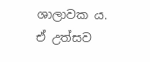ශාලාවක ය. ඒ උත්සව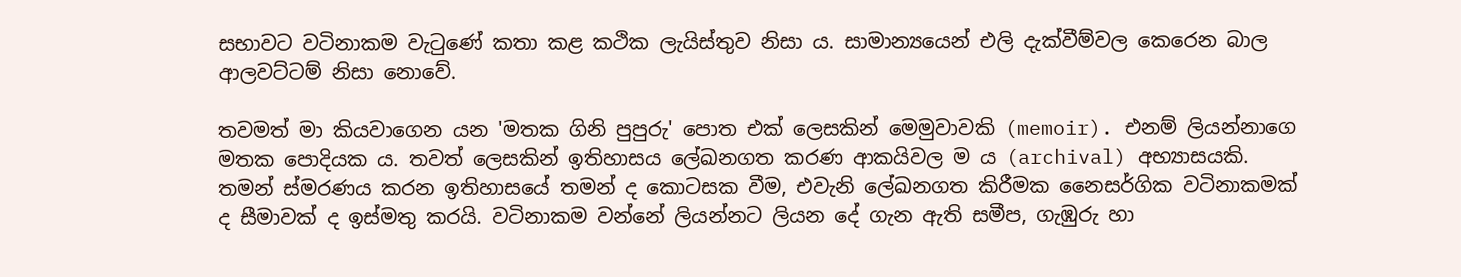සභාවට වටිනාකම වැටුණේ කතා කළ කථික ලැයිස්තුව නිසා ය. සාමාන්‍යයෙන් එලි දැක්වීම්වල කෙරෙන බාල ආලවට්ටම් නිසා නොවේ.

තවමත් මා කියවාගෙන යන 'මතක ගිනි පුපුරු' පොත එක් ලෙසකින් මෙමුවාවකි (memoir). එනම් ලියන්නාගෙ මතක පොදියක ය. තවත් ලෙසකින් ඉතිහාසය ලේඛනගත කරණ ආකයිවල ම ය (archival) අභ්‍යාසයකි. තමන් ස්මරණය කරන ඉතිහාසයේ තමන් ද කොටසක වීම, එවැනි ලේඛනගත කිරීමක නෛසර්ගික වටිනාකමක් ද සීමාවක් ද ඉස්මතු කරයි. වටිනාකම වන්නේ ලියන්නට ලියන දේ ගැන ඇති සමීප, ගැඹුරු හා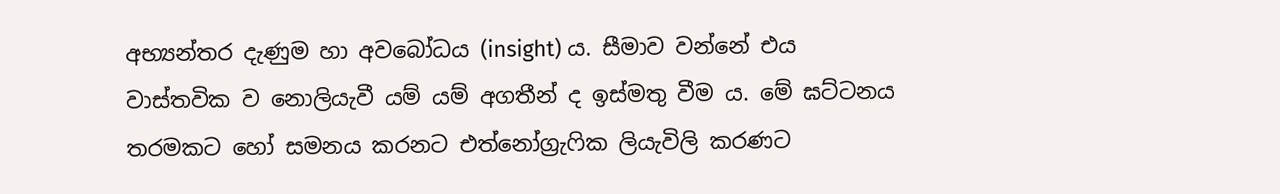අභ්‍යන්තර දැණුම හා අවබෝධය (insight) ය. සීමාව වන්නේ එය වාස්තවික ව නොලියැවී යම් යම් අගතීන් ද ඉස්මතු වීම ය. මේ ඝට්ටනය තරමකට හෝ සමනය කරනට එත්නෝග්‍රැෆික ලියැවිලි කරණට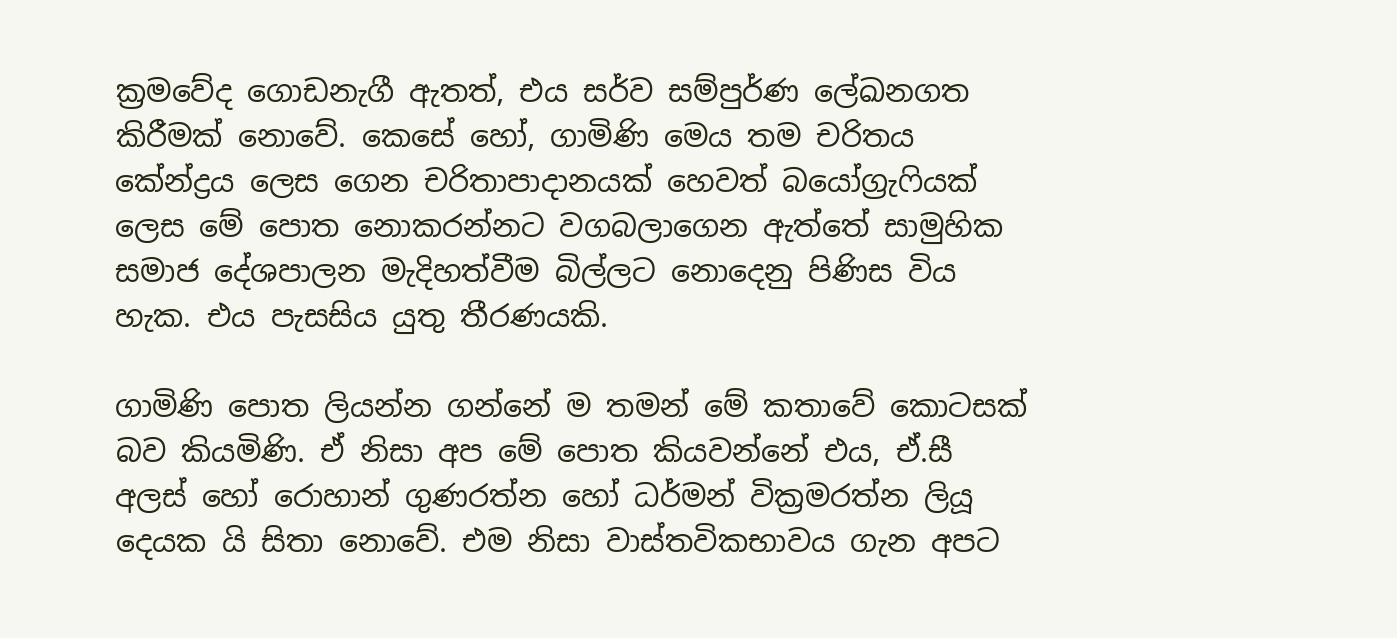ක්‍රමවේද ගොඩනැගී ඇතත්, එය සර්ව සම්පුර්ණ ලේඛනගත කිරීමක් නොවේ. කෙසේ හෝ, ගාමිණි මෙය තම චරිතය කේන්ද්‍රය ලෙස ගෙන චරිතාපාදානයක් හෙවත් බයෝග්‍රැෆියක් ලෙස මේ පොත නොකරන්නට වගබලාගෙන ඇත්තේ සාමුහික සමාජ දේශපාලන මැදිහත්වීම බිල්ලට නොදෙනු පිණිස විය හැක. එය පැසසිය යුතු තීරණයකි.

ගාමිණි පොත ලියන්න ගන්නේ ම තමන් මේ කතාවේ කොටසක් බව කියමිණි. ඒ නිසා අප මේ පොත කියවන්නේ එය, ඒ.සී අලස් හෝ රොහාන් ගුණරත්න හෝ ධර්මන් වික්‍රමරත්න ලියූ දෙයක යි සිතා නොවේ. එම නිසා වාස්තවිකභාවය ගැන අපට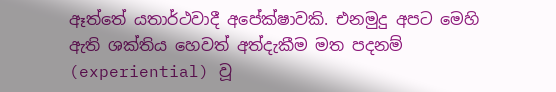ඈත්තේ යතාර්ථවාදී අපේක්ෂාවකි. එනමුදු අපට මෙහි ඇති ශක්තිය හෙවත් අත්දැකීම මත පදනම් (experiential) වූ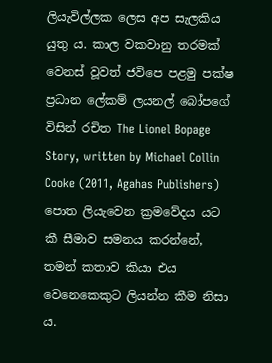ලියැවිල්ලක ලෙස අප සැලකිය යුතු ය. කාල වකවානු තරමක් වෙනස් වූවත් ජවිපෙ පළමු පක්ෂ ප්‍රධාන ලේකම් ලයනල් බෝපගේ විසින් රචිත The Lionel Bopage Story, written by Michael Collin Cooke (2011, Agahas Publishers) පොත ලියැවෙන ක්‍රමවේදය යට කී සීමාව සමනය කරන්නේ, තමන් කතාව කියා එය වෙනෙකෙකුට ලියන්න කීම නිසා ය.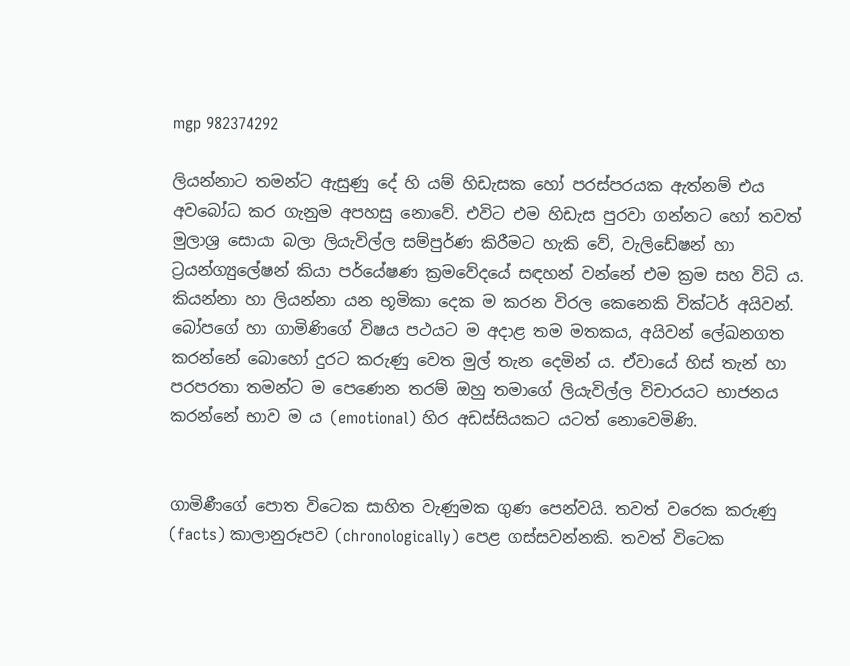mgp 982374292

ලියන්නාට තමන්ට ඇසුණු දේ හි යම් හිඩැසක හෝ පරස්පරයක ඇත්නම් එය අවබෝධ කර ගැනුම අපහසු නොවේ. එවිට එම හිඩැස පුරවා ගන්නට හෝ තවත් මුලාශ්‍ර සොයා බලා ලියැවිල්ල සම්පුර්ණ කිරීමට හැකි වේ, වැලිඩේෂන් හා ට්‍රයන්ග්‍යුලේෂන් කියා පර්යේෂණ ක්‍රමවේදයේ සඳහන් වන්නේ එම ක්‍රම සහ විධි ය. කියන්නා හා ලියන්නා යන භූමිකා දෙක ම කරන විරල කෙනෙකි වික්ටර් අයිවන්. බෝපගේ හා ගාමිණිගේ විෂය පථයට ම අදාළ තම මතකය, අයිවන් ලේඛනගත කරන්නේ බොහෝ දුරට කරුණු වෙත මුල් තැන දෙමින් ය. ඒවායේ හිස් තැන් හා පරපරතා තමන්ට ම පෙණෙන තරම් ඔහු තමාගේ ලියැවිල්ල විචාරයට භාජනය කරන්නේ භාව ම ය (emotional) හිර අඩස්සියකට යටත් නොවෙමිණි.


ගාමිණීගේ පොත විටෙක සාහිත වැණුමක ගුණ පෙන්වයි. තවත් වරෙක කරුණු (facts) කාලානුරූපව (chronologically) පෙළ ගස්සවන්නකි. තවත් විටෙක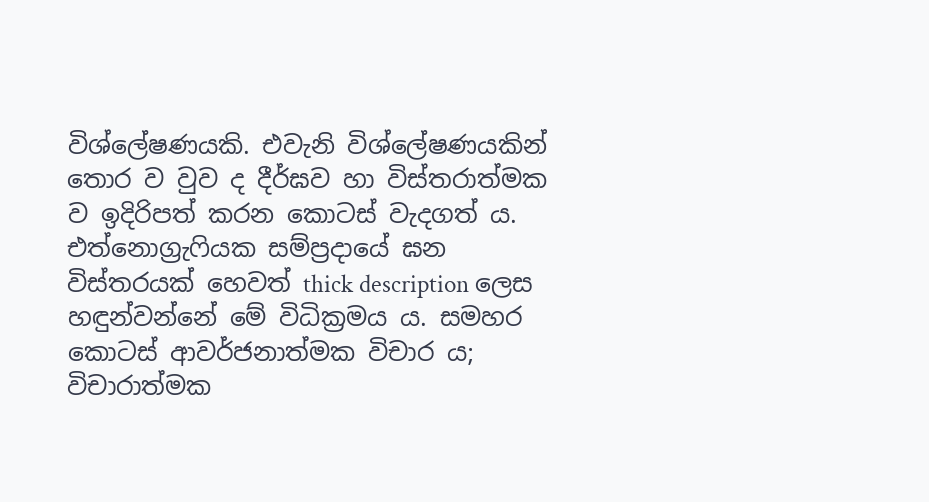විශ්ලේෂණයකි. එවැනි විශ්ලේෂණයකින් තොර ව වුව ද දීර්ඝව හා විස්තරාත්මක ව ඉදිරිපත් කරන කොටස් වැදගත් ය. එත්නොග්‍රැෆියක සම්ප්‍රදායේ ඝන විස්තරයක් හෙවත් thick description ලෙස හඳුන්වන්නේ මේ විධික්‍රමය ය. සමහර කොටස් ආවර්ජනාත්මක විචාර ය; විචාරාත්මක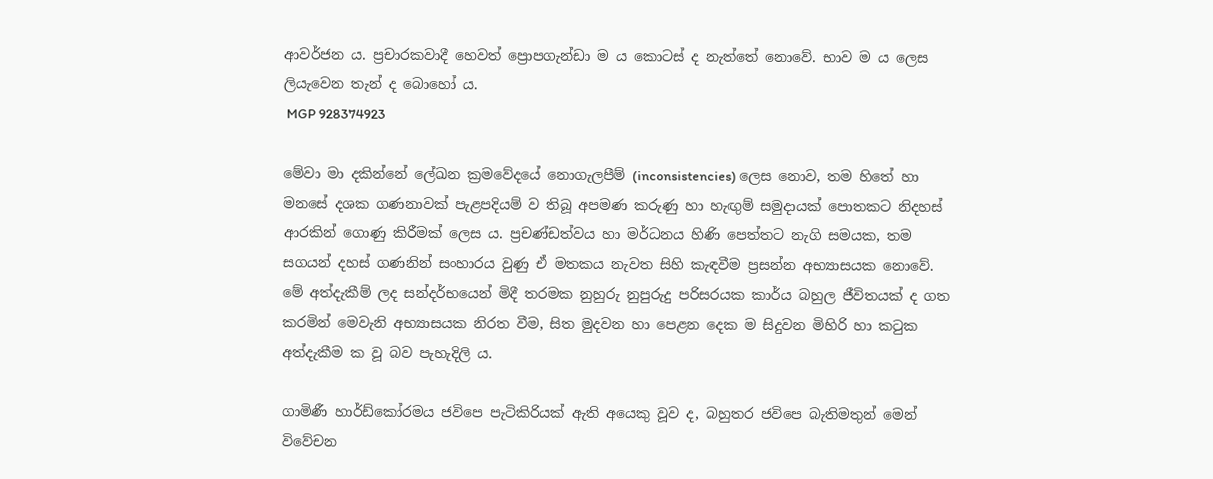ආවර්ජන ය. ප්‍රචාරකවාදී හෙවත් ප්‍රොපගැන්ඩා ම ය කොටස් ද නැත්තේ නොවේ. භාව ම ය ලෙස ලියැවෙන තැන් ද බොහෝ ය.
 MGP 928374923

මේවා මා දකින්නේ ලේඛන ක්‍රමවේදයේ නොගැලපීම් (inconsistencies) ලෙස නොව, තම හිතේ හා මනසේ දශක ගණනාවක් පැළපදියම් ව තිබූ අපමණ කරුණු හා හැඟුම් සමුදායක් පොතකට නිදහස් ආරකින් ගොණු කිරීමක් ලෙස ය. ප්‍රචණ්ඩත්වය හා මර්ධනය හිණි පෙත්තට නැගි සමයක, තම සගයන් දහස් ගණනින් සංහාරය වුණු ඒ මතකය නැවත සිහි කැඳවීම ප්‍රසන්න අභ්‍යාසයක නොවේ. මේ අත්දැකීම් ලද සන්දර්භයෙන් මිදී තරමක නුහුරු නුපුරුදු පරිසරයක කාර්ය බහුල ජීවිතයක් ද ගත කරමින් මෙවැනි අභ්‍යාසයක නිරත වීම, සිත මුදවන හා පෙළන දෙක ම සිදුවන මිහිරි හා කටුක අත්දැකීම ක වූ බව පැහැදිලි ය.

ගාමිණී හාර්ඩ්කෝරමය ජවිපෙ පැටිකිරියක් ඇති අයෙකු වූව ද, බහුතර ජවිපෙ බැතිමතුන් මෙන් විවේචන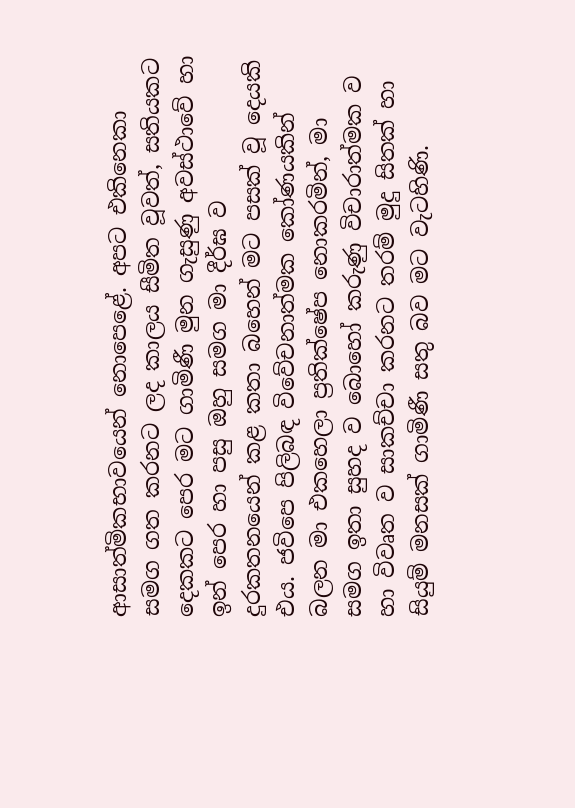ආසාත්මිකභාවයෙන් නොපෙළේ. අපට එකිනෙකා සමග ගත කරනට ලද කාලය සීමිත වූවත්, සතියකට දෙකකට පෙර මට ගාමිණී මුන ගැසුණු අවස්ථාවේ හා ඉන් පෙර හා පසු ඔහු සමග මා දීර්ඝ ව දුරකතනයෙන් කළ කතා බහෙන් මට පසක් වූ දෙයකි එය. ජවිපෙ පිලිබඳ විවේචනාත්මක කෝණයකින් බලන මා එකහෙලා ප්‍රතික්ෂේප නොකරමින්, මා සමග ඉතා සුහද ව බොහෝ කරුණු විචාරාත්මක ව හා විවෘත ව සාකච්චා කරනට තරම් මුදු සිතක් හා සියුම් මනසක් ගාමිණී සතු බව මට වැටහිණි.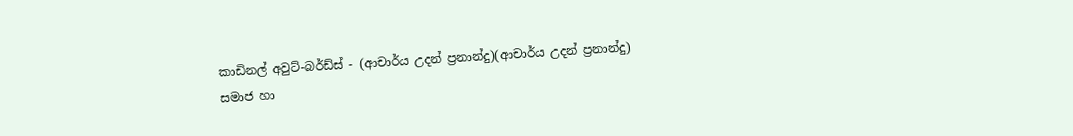කාඩිනල් අවුට්-බර්ඩ්ස් - (ආචාර්ය උදන් ප්‍රනාන්දු)(ආචාර්ය උදන් ප්‍රනාන්දු)
සමාජ හා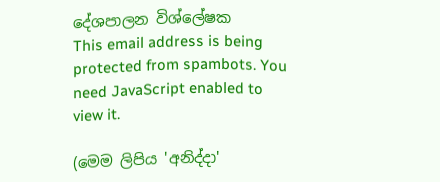දේශපාලන විශ්ලේෂක
This email address is being protected from spambots. You need JavaScript enabled to view it.

(මෙම ලිපිය 'අනිද්දා'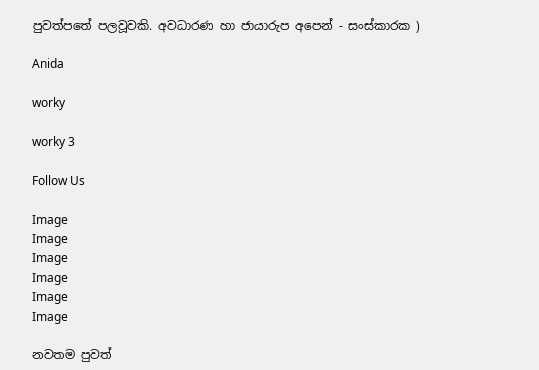පුවත්පතේ පලවූවකි. අවධාරණ හා ජායාරුප අපෙන් - සංස්කාරක )

Anida

worky

worky 3

Follow Us

Image
Image
Image
Image
Image
Image

නවතම පුවත්